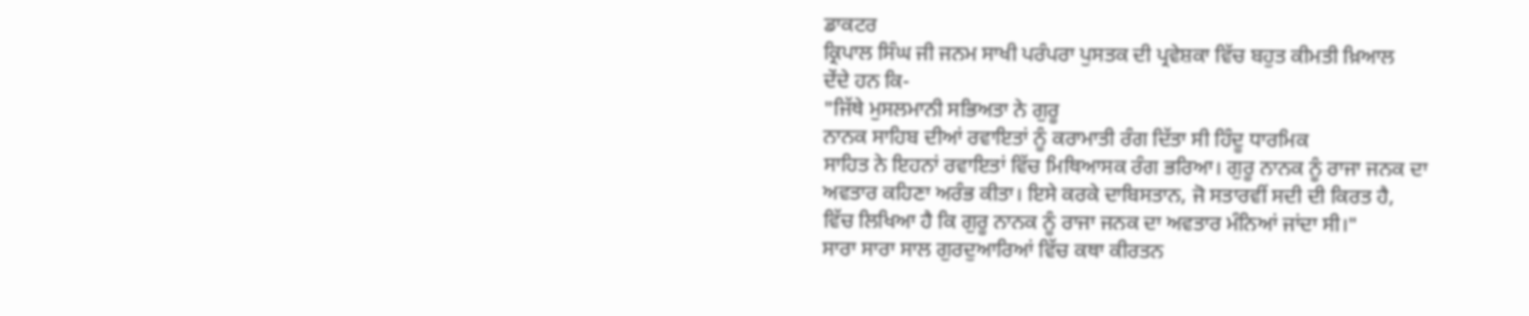ਡਾਕਟਰ
ਕ੍ਰਿਪਾਲ ਸਿੰਘ ਜੀ ਜਨਮ ਸਾਖੀ ਪਰੰਪਰਾ ਪੁਸਤਕ ਦੀ ਪ੍ਰਵੇਸ਼ਕਾ ਵਿੱਚ ਬਹੁਤ ਕੀਮਤੀ ਖ਼ਿਆਲ
ਦੇਂਦੇ ਹਨ ਕਿ-
"ਜਿੱਥੇ ਮੁਸਲਮਾਨੀ ਸਭਿਅਤਾ ਨੇ ਗੁਰੂ
ਨਾਨਕ ਸਾਹਿਬ ਦੀਆਂ ਰਵਾਇਤਾਂ ਨੂੰ ਕਰਾਮਾਤੀ ਰੰਗ ਦਿੱਤਾ ਸੀ ਹਿੰਦੂ ਧਾਰਮਿਕ
ਸਾਹਿਤ ਨੇ ਇਹਨਾਂ ਰਵਾਇਤਾਂ ਵਿੱਚ ਮਿਥਿਆਸਕ ਰੰਗ ਭਰਿਆ। ਗੁਰੂ ਨਾਨਕ ਨੂੰ ਰਾਜਾ ਜਨਕ ਦਾ
ਅਵਤਾਰ ਕਹਿਣਾ ਅਰੰਭ ਕੀਤਾ। ਇਸੇ ਕਰਕੇ ਦਾਬਿਸਤਾਨ, ਜੋ ਸਤਾਰਵੀਂ ਸਦੀ ਦੀ ਕਿਰਤ ਹੈ,
ਵਿੱਚ ਲਿਖਿਆ ਹੈ ਕਿ ਗੁਰੂ ਨਾਨਕ ਨੂੰ ਰਾਜਾ ਜਨਕ ਦਾ ਅਵਤਾਰ ਮੰਨਿਆਂ ਜਾਂਦਾ ਸੀ।"
ਸਾਰਾ ਸਾਰਾ ਸਾਲ ਗੁਰਦੁਆਰਿਆਂ ਵਿੱਚ ਕਥਾ ਕੀਰਤਨ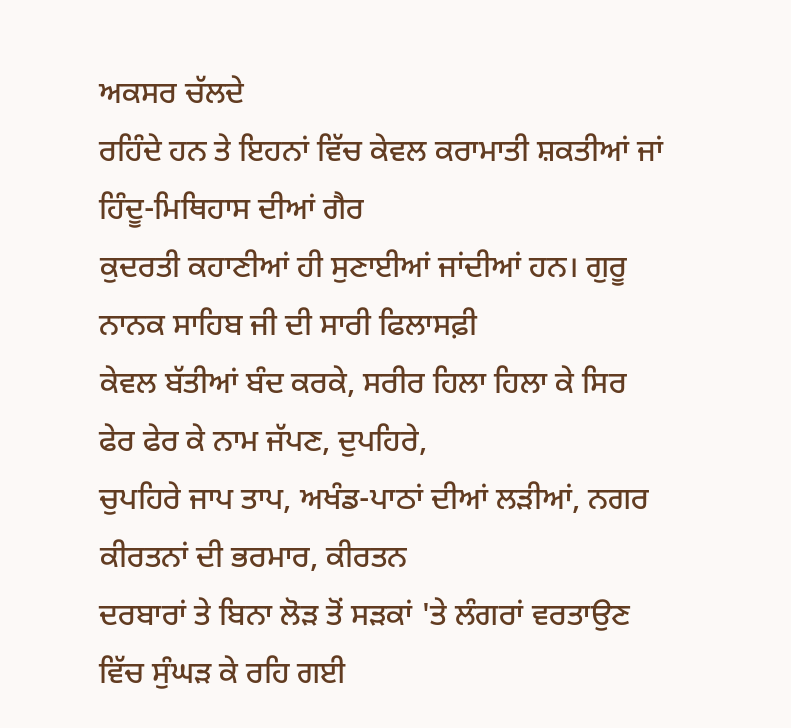ਅਕਸਰ ਚੱਲਦੇ
ਰਹਿੰਦੇ ਹਨ ਤੇ ਇਹਨਾਂ ਵਿੱਚ ਕੇਵਲ ਕਰਾਮਾਤੀ ਸ਼ਕਤੀਆਂ ਜਾਂ ਹਿੰਦੂ-ਮਿਥਿਹਾਸ ਦੀਆਂ ਗੈਰ
ਕੁਦਰਤੀ ਕਹਾਣੀਆਂ ਹੀ ਸੁਣਾਈਆਂ ਜਾਂਦੀਆਂ ਹਨ। ਗੁਰੂ ਨਾਨਕ ਸਾਹਿਬ ਜੀ ਦੀ ਸਾਰੀ ਫਿਲਾਸਫ਼ੀ
ਕੇਵਲ ਬੱਤੀਆਂ ਬੰਦ ਕਰਕੇ, ਸਰੀਰ ਹਿਲਾ ਹਿਲਾ ਕੇ ਸਿਰ ਫੇਰ ਫੇਰ ਕੇ ਨਾਮ ਜੱਪਣ, ਦੁਪਹਿਰੇ,
ਚੁਪਹਿਰੇ ਜਾਪ ਤਾਪ, ਅਖੰਡ-ਪਾਠਾਂ ਦੀਆਂ ਲੜੀਆਂ, ਨਗਰ ਕੀਰਤਨਾਂ ਦੀ ਭਰਮਾਰ, ਕੀਰਤਨ
ਦਰਬਾਰਾਂ ਤੇ ਬਿਨਾ ਲੋੜ ਤੋਂ ਸੜਕਾਂ 'ਤੇ ਲੰਗਰਾਂ ਵਰਤਾਉਣ ਵਿੱਚ ਸੁੰਘੜ ਕੇ ਰਹਿ ਗਈ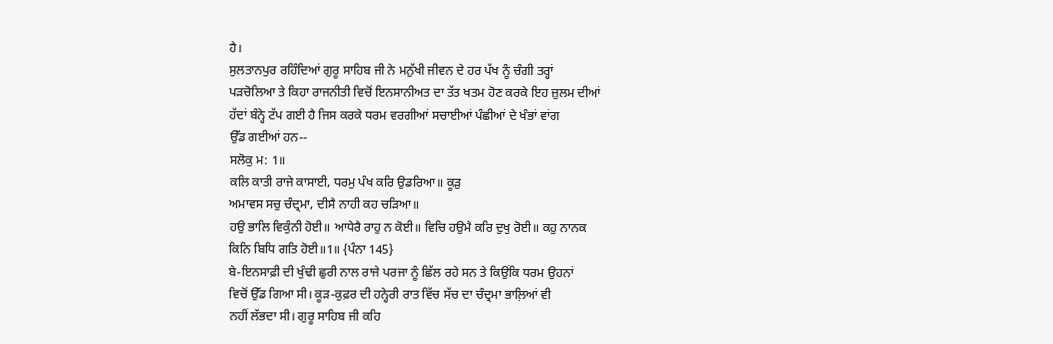ਹੈ।
ਸੁਲਤਾਨਪੁਰ ਰਹਿੰਦਿਆਂ ਗੁਰੂ ਸਾਹਿਬ ਜੀ ਨੇ ਮਨੁੱਖੀ ਜੀਵਨ ਦੇ ਹਰ ਪੱਖ ਨੂੰ ਚੰਗੀ ਤਰ੍ਹਾਂ
ਪੜਚੋਲਿਆ ਤੇ ਕਿਹਾ ਰਾਜਨੀਤੀ ਵਿਚੋਂ ਇਨਸਾਨੀਅਤ ਦਾ ਤੱਤ ਖਤਮ ਹੋਣ ਕਰਕੇ ਇਹ ਜ਼ੁਲਮ ਦੀਆਂ
ਹੱਦਾਂ ਬੰਨ੍ਹੇ ਟੱਪ ਗਈ ਹੈ ਜਿਸ ਕਰਕੇ ਧਰਮ ਵਰਗੀਆਂ ਸਚਾਈਆਂ ਪੰਛੀਆਂ ਦੇ ਖੰਭਾਂ ਵਾਂਗ
ਉੱਡ ਗਈਆਂ ਹਨ--
ਸਲੋਕੁ ਮ: 1॥
ਕਲਿ ਕਾਤੀ ਰਾਜੇ ਕਾਸਾਈ, ਧਰਮੁ ਪੰਖ ਕਰਿ ਉਡਰਿਆ॥ ਕੂੜੁ
ਅਮਾਵਸ ਸਚੁ ਚੰਦ੍ਰਮਾ, ਦੀਸੈ ਨਾਹੀ ਕਹ ਚੜਿਆ॥
ਹਉ ਭਾਲਿ ਵਿਕੁੰਨੀ ਹੋਈ॥ ਆਧੇਰੈ ਰਾਹੁ ਨ ਕੋਈ॥ ਵਿਚਿ ਹਉਮੈ ਕਰਿ ਦੁਖੁ ਰੋਈ॥ ਕਹੁ ਨਾਨਕ
ਕਿਨਿ ਬਿਧਿ ਗਤਿ ਹੋਈ॥1॥ {ਪੰਨਾ 145}
ਬੇ-ਇਨਸਾਫ਼ੀ ਦੀ ਖੁੰਢੀ ਛੁਰੀ ਨਾਲ ਰਾਜੇ ਪਰਜਾ ਨੂੰ ਛਿੱਲ ਰਹੇ ਸਨ ਤੇ ਕਿਉਂਕਿ ਧਰਮ ਉਹਨਾਂ
ਵਿਚੋਂ ਉੱਡ ਗਿਆ ਸੀ। ਕੂੜ-ਕੁਫ਼ਰ ਦੀ ਹਨ੍ਹੇਰੀ ਰਾਤ ਵਿੱਚ ਸੱਚ ਦਾ ਚੰਦ੍ਰਮਾ ਭਾਲ਼ਿਆਂ ਵੀ
ਨਹੀਂ ਲੱਭਦਾ ਸੀ। ਗੁਰੂ ਸਾਹਿਬ ਜੀ ਕਹਿ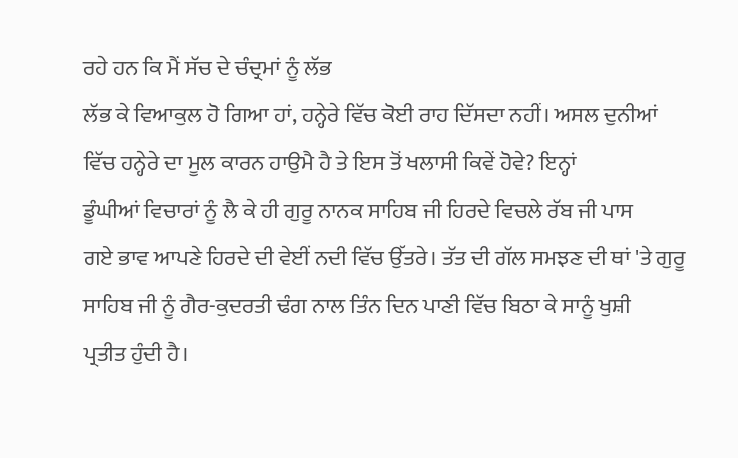ਰਹੇ ਹਨ ਕਿ ਮੈਂ ਸੱਚ ਦੇ ਚੰਦ੍ਰਮਾਂ ਨੂੰ ਲੱਭ
ਲੱਭ ਕੇ ਵਿਆਕੁਲ ਹੋ ਗਿਆ ਹਾਂ, ਹਨ੍ਹੇਰੇ ਵਿੱਚ ਕੋਈ ਰਾਹ ਦਿੱਸਦਾ ਨਹੀਂ। ਅਸਲ ਦੁਨੀਆਂ
ਵਿੱਚ ਹਨ੍ਹੇਰੇ ਦਾ ਮੂਲ ਕਾਰਨ ਹਾਉਮੈ ਹੈ ਤੇ ਇਸ ਤੋਂ ਖਲਾਸੀ ਕਿਵੇਂ ਹੋਵੇ? ਇਨ੍ਹਾਂ
ਡੂੰਘੀਆਂ ਵਿਚਾਰਾਂ ਨੂੰ ਲੈ ਕੇ ਹੀ ਗੁਰੂ ਨਾਨਕ ਸਾਹਿਬ ਜੀ ਹਿਰਦੇ ਵਿਚਲੇ ਰੱਬ ਜੀ ਪਾਸ
ਗਏ ਭਾਵ ਆਪਣੇ ਹਿਰਦੇ ਦੀ ਵੇਈਂ ਨਦੀ ਵਿੱਚ ਉੱਤਰੇ। ਤੱਤ ਦੀ ਗੱਲ ਸਮਝਣ ਦੀ ਥਾਂ 'ਤੇ ਗੁਰੂ
ਸਾਹਿਬ ਜੀ ਨੂੰ ਗੈਰ-ਕੁਦਰਤੀ ਢੰਗ ਨਾਲ ਤਿੰਨ ਦਿਨ ਪਾਣੀ ਵਿੱਚ ਬਿਠਾ ਕੇ ਸਾਨੂੰ ਖੁਸ਼ੀ
ਪ੍ਰਤੀਤ ਹੁੰਦੀ ਹੈ।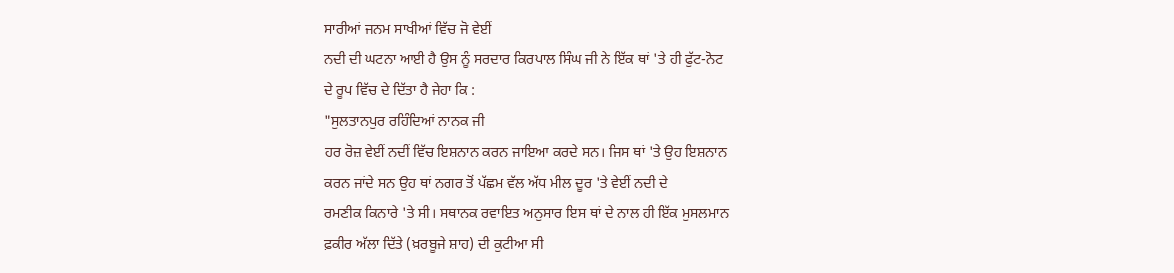ਸਾਰੀਆਂ ਜਨਮ ਸਾਖੀਆਂ ਵਿੱਚ ਜੋ ਵੇਈਂ
ਨਦੀ ਦੀ ਘਟਨਾ ਆਈ ਹੈ ਉਸ ਨੂੰ ਸਰਦਾਰ ਕਿਰਪਾਲ ਸਿੰਘ ਜੀ ਨੇ ਇੱਕ ਥਾਂ 'ਤੇ ਹੀ ਫੁੱਟ-ਨੋਟ
ਦੇ ਰੂਪ ਵਿੱਚ ਦੇ ਦਿੱਤਾ ਹੈ ਜੇਹਾ ਕਿ :
"ਸੁਲਤਾਨਪੁਰ ਰਹਿੰਦਿਆਂ ਨਾਨਕ ਜੀ
ਹਰ ਰੋਜ਼ ਵੇਈਂ ਨਦੀਂ ਵਿੱਚ ਇਸ਼ਨਾਨ ਕਰਨ ਜਾਇਆ ਕਰਦੇ ਸਨ। ਜਿਸ ਥਾਂ 'ਤੇ ਉਹ ਇਸ਼ਨਾਨ
ਕਰਨ ਜਾਂਦੇ ਸਨ ਉਹ ਥਾਂ ਨਗਰ ਤੋਂ ਪੱਛਮ ਵੱਲ ਅੱਧ ਮੀਲ ਦੂਰ 'ਤੇ ਵੇਈਂ ਨਦੀ ਦੇ
ਰਮਣੀਕ ਕਿਨਾਰੇ 'ਤੇ ਸੀ। ਸਥਾਨਕ ਰਵਾਇਤ ਅਨੁਸਾਰ ਇਸ ਥਾਂ ਦੇ ਨਾਲ ਹੀ ਇੱਕ ਮੁਸਲਮਾਨ
ਫ਼ਕੀਰ ਅੱਲਾ ਦਿੱਤੇ (ਖ਼ਰਬੂਜੇ ਸ਼ਾਹ) ਦੀ ਕੁਟੀਆ ਸੀ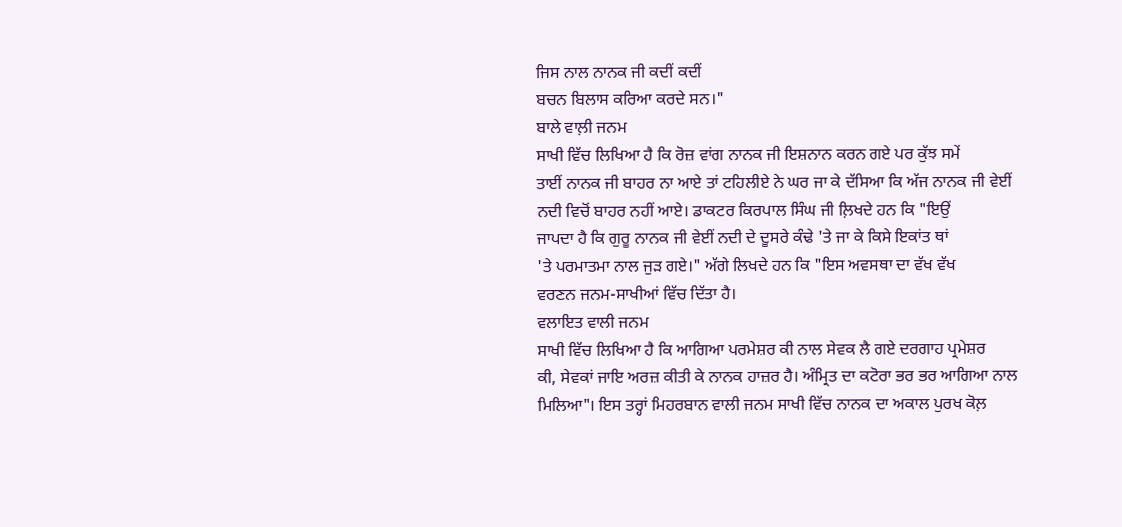ਜਿਸ ਨਾਲ ਨਾਨਕ ਜੀ ਕਦੀਂ ਕਦੀਂ
ਬਚਨ ਬਿਲਾਸ ਕਰਿਆ ਕਰਦੇ ਸਨ।"
ਬਾਲੇ ਵਾਲ਼ੀ ਜਨਮ
ਸਾਖੀ ਵਿੱਚ ਲਿਖਿਆ ਹੈ ਕਿ ਰੋਜ਼ ਵਾਂਗ ਨਾਨਕ ਜੀ ਇਸ਼ਨਾਨ ਕਰਨ ਗਏ ਪਰ ਕੁੱਝ ਸਮੇਂ
ਤਾਈਂ ਨਾਨਕ ਜੀ ਬਾਹਰ ਨਾ ਆਏ ਤਾਂ ਟਹਿਲੀਏ ਨੇ ਘਰ ਜਾ ਕੇ ਦੱਸਿਆ ਕਿ ਅੱਜ ਨਾਨਕ ਜੀ ਵੇਈਂ
ਨਦੀ ਵਿਚੋਂ ਬਾਹਰ ਨਹੀਂ ਆਏ। ਡਾਕਟਰ ਕਿਰਪਾਲ ਸਿੰਘ ਜੀ ਲ਼ਿਖਦੇ ਹਨ ਕਿ "ਇਉਂ
ਜਾਪਦਾ ਹੈ ਕਿ ਗੁਰੂ ਨਾਨਕ ਜੀ ਵੇਈਂ ਨਦੀ ਦੇ ਦੂਸਰੇ ਕੰਢੇ 'ਤੇ ਜਾ ਕੇ ਕਿਸੇ ਇਕਾਂਤ ਥਾਂ
'ਤੇ ਪਰਮਾਤਮਾ ਨਾਲ ਜੁੜ ਗਏ।" ਅੱਗੇ ਲਿਖਦੇ ਹਨ ਕਿ "ਇਸ ਅਵਸਥਾ ਦਾ ਵੱਖ ਵੱਖ
ਵਰਣਨ ਜਨਮ-ਸਾਖੀਆਂ ਵਿੱਚ ਦਿੱਤਾ ਹੈ।
ਵਲਾਇਤ ਵਾਲੀ ਜਨਮ
ਸਾਖੀ ਵਿੱਚ ਲਿਖਿਆ ਹੈ ਕਿ ਆਗਿਆ ਪਰਮੇਸ਼ਰ ਕੀ ਨਾਲ ਸੇਵਕ ਲੈ ਗਏ ਦਰਗਾਹ ਪ੍ਰਮੇਸ਼ਰ
ਕੀ, ਸੇਵਕਾਂ ਜਾਇ ਅਰਜ਼ ਕੀਤੀ ਕੇ ਨਾਨਕ ਹਾਜ਼ਰ ਹੈ। ਅੰਮ੍ਰਿਤ ਦਾ ਕਟੋਰਾ ਭਰ ਭਰ ਆਗਿਆ ਨਾਲ
ਮਿਲਿਆ"। ਇਸ ਤਰ੍ਹਾਂ ਮਿਹਰਬਾਨ ਵਾਲੀ ਜਨਮ ਸਾਖੀ ਵਿੱਚ ਨਾਨਕ ਦਾ ਅਕਾਲ ਪੁਰਖ ਕੋਲ਼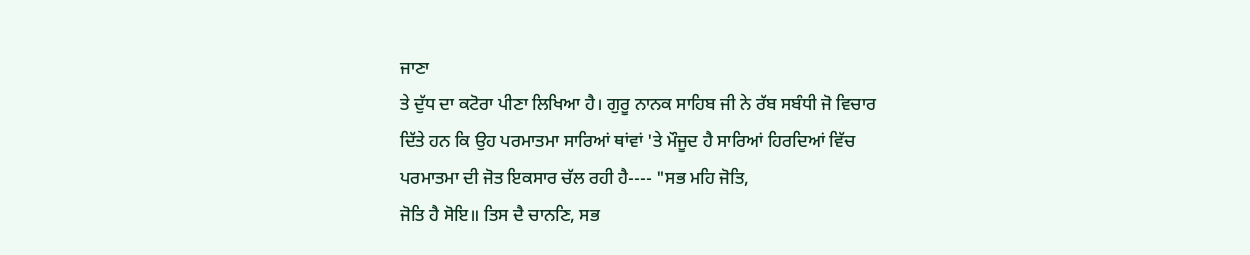ਜਾਣਾ
ਤੇ ਦੁੱਧ ਦਾ ਕਟੋਰਾ ਪੀਣਾ ਲਿਖਿਆ ਹੈ। ਗੁਰੂ ਨਾਨਕ ਸਾਹਿਬ ਜੀ ਨੇ ਰੱਬ ਸਬੰਧੀ ਜੋ ਵਿਚਾਰ
ਦਿੱਤੇ ਹਨ ਕਿ ਉਹ ਪਰਮਾਤਮਾ ਸਾਰਿਆਂ ਥਾਂਵਾਂ 'ਤੇ ਮੌਜੂਦ ਹੈ ਸਾਰਿਆਂ ਹਿਰਦਿਆਂ ਵਿੱਚ
ਪਰਮਾਤਮਾ ਦੀ ਜੋਤ ਇਕਸਾਰ ਚੱਲ ਰਹੀ ਹੈ---- "ਸਭ ਮਹਿ ਜੋਤਿ,
ਜੋਤਿ ਹੈ ਸੋਇ॥ ਤਿਸ ਦੈ ਚਾਨਣਿ, ਸਭ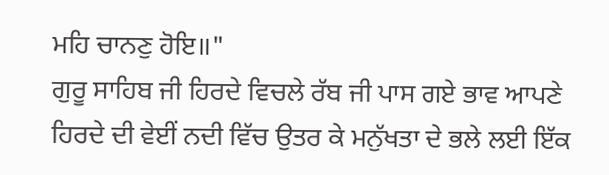ਮਹਿ ਚਾਨਣੁ ਹੋਇ॥"
ਗੁਰੂ ਸਾਹਿਬ ਜੀ ਹਿਰਦੇ ਵਿਚਲੇ ਰੱਬ ਜੀ ਪਾਸ ਗਏ ਭਾਵ ਆਪਣੇ
ਹਿਰਦੇ ਦੀ ਵੇਈਂ ਨਦੀ ਵਿੱਚ ਉਤਰ ਕੇ ਮਨੁੱਖਤਾ ਦੇ ਭਲੇ ਲਈ ਇੱਕ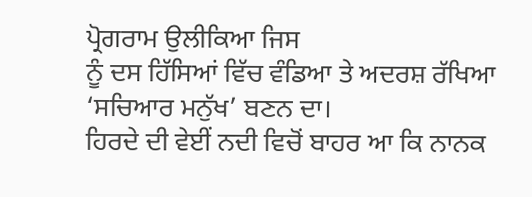ਪ੍ਰੋਗਰਾਮ ਉਲੀਕਿਆ ਜਿਸ
ਨੂੰ ਦਸ ਹਿੱਸਿਆਂ ਵਿੱਚ ਵੰਡਿਆ ਤੇ ਅਦਰਸ਼ ਰੱਖਿਆ ‘ਸਚਿਆਰ ਮਨੁੱਖ’ ਬਣਨ ਦਾ।
ਹਿਰਦੇ ਦੀ ਵੇਈਂ ਨਦੀ ਵਿਚੋਂ ਬਾਹਰ ਆ ਕਿ ਨਾਨਕ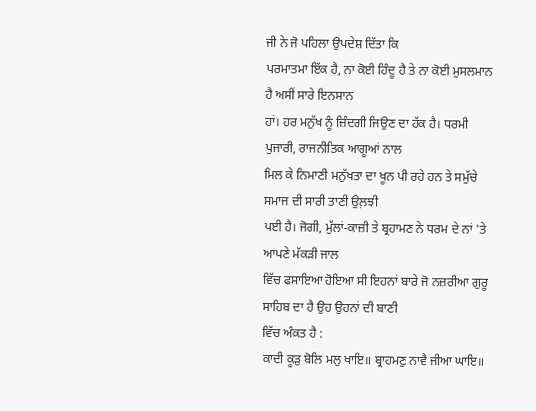ਜੀ ਨੇ ਜੋ ਪਹਿਲਾ ਉਪਦੇਸ਼ ਦਿੱਤਾ ਕਿ
ਪਰਮਾਤਮਾ ਇੱਕ ਹੈ, ਨਾ ਕੋਈ ਹਿੰਦੂ ਹੈ ਤੇ ਨਾ ਕੋਈ ਮੁਸਲਮਾਨ ਹੈ ਅਸੀਂ ਸਾਰੇ ਇਨਸਾਨ
ਹਾਂ। ਹਰ ਮਨੁੱਖ ਨੂੰ ਜ਼ਿੰਦਗੀ ਜਿਉਣ ਦਾ ਹੱਕ ਹੈ। ਧਰਮੀ ਪੁਜਾਰੀ, ਰਾਜਨੀਤਿਕ ਆਗੂਆਂ ਨਾਲ
ਮਿਲ ਕੇ ਨਿਮਾਣੀ ਮਨੁੱਖਤਾ ਦਾ ਖੂਨ ਪੀ ਰਹੇ ਹਨ ਤੇ ਸਮੁੱਚੇ ਸਮਾਜ ਦੀ ਸਾਰੀ ਤਾਣੀ ਉਲ਼ਝੀ
ਪਈ ਹੈ। ਜੋਗੀ, ਮੁੱਲਾਂ-ਕਾਜ਼ੀ ਤੇ ਬ੍ਰਹਾਮਣ ਨੇ ਧਰਮ ਦੇ ਨਾਂ 'ਤੇ ਆਪਣੇ ਮੱਕੜੀ ਜਾਲ
ਵਿੱਚ ਫਸਾਇਆ ਹੋਇਆ ਸੀ ਇਹਨਾਂ ਬਾਰੇ ਜੋ ਨਜ਼ਰੀਆ ਗੁਰੂ ਸਾਹਿਬ ਦਾ ਹੈ ਉਹ ਉਹਨਾਂ ਦੀ ਬਾਣੀ
ਵਿੱਚ ਅੰਕਤ ਹੈ :
ਕਾਦੀ ਕੂੜੁ ਬੋਲਿ ਮਲੁ ਖਾਇ॥ ਬ੍ਰਾਹਮਣੁ ਨਾਵੈ ਜੀਆ ਘਾਇ॥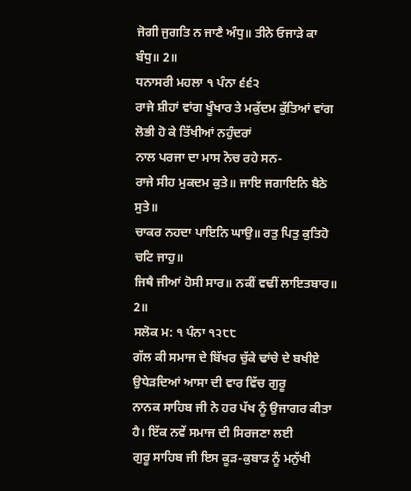ਜੋਗੀ ਜੁਗਤਿ ਨ ਜਾਣੈ ਅੰਧੁ॥ ਤੀਨੇ ਓਜਾੜੇ ਕਾ ਬੰਧੁ॥ 2॥
ਧਨਾਸਰੀ ਮਹਲਾ ੧ ਪੰਨਾ ੬੬੨
ਰਾਜੇ ਸ਼ੀਹਾਂ ਵਾਂਗ ਖੂੰਖਾਰ ਤੇ ਮਕੁੱਦਮ ਕੁੱਤਿਆਂ ਵਾਂਗ ਲੋਭੀ ਹੋ ਕੇ ਤਿੱਖੀਆਂ ਨਹੁੰਦਰਾਂ
ਨਾਲ ਪਰਜਾ ਦਾ ਮਾਸ ਨੋਚ ਰਹੇ ਸਨ-
ਰਾਜੇ ਸੀਹ ਮੁਕਦਮ ਕੁਤੇ॥ ਜਾਇ ਜਗਾਇਨਿ ਬੈਠੇ ਸੁਤੇ॥
ਚਾਕਰ ਨਹਦਾ ਪਾਇਨਿ ਘਾਉ॥ ਰਤੁ ਪਿਤੁ ਕੁਤਿਹੋ ਚਟਿ ਜਾਹੁ॥
ਜਿਥੈ ਜੀਆਂ ਹੋਸੀ ਸਾਰ॥ ਨਕੀਂ ਵਢੀਂ ਲਾਇਤਬਾਰ॥ 2॥
ਸਲੋਕ ਮ: ੧ ਪੰਨਾ ੧੨੮੮
ਗੱਲ ਕੀ ਸਮਾਜ ਦੇ ਬਿੱਖਰ ਚੁੱਕੇ ਢਾਂਚੇ ਦੇ ਬਖੀਏ ਉਧੇੜਦਿਆਂ ਆਸਾ ਦੀ ਵਾਰ ਵਿੱਚ ਗੁਰੂ
ਨਾਨਕ ਸਾਹਿਬ ਜੀ ਨੇ ਹਰ ਪੱਖ ਨੂੰ ਉਜਾਗਰ ਕੀਤਾ ਹੈ। ਇੱਕ ਨਵੇਂ ਸਮਾਜ ਦੀ ਸਿਰਜਣਾ ਲਈ
ਗੁਰੂ ਸਾਹਿਬ ਜੀ ਇਸ ਕੂੜ-ਕੁਬਾੜ ਨੂੰ ਮਨੁੱਖੀ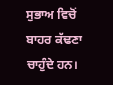ਸੁਭਾਅ ਵਿਚੋਂ ਬਾਹਰ ਕੱਢਣਾ ਚਾਹੁੰਦੇ ਹਨ।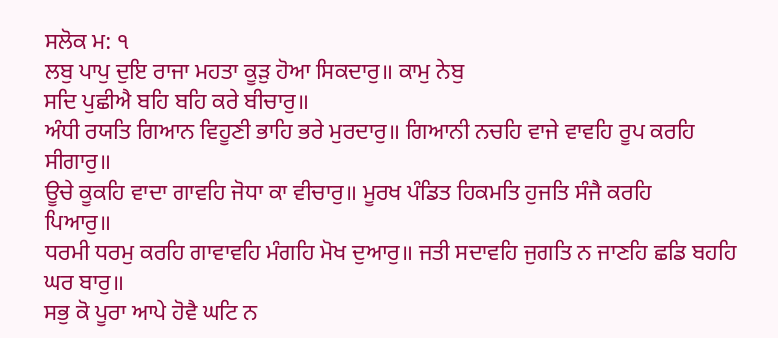ਸਲੋਕ ਮ: ੧
ਲਬੁ ਪਾਪੁ ਦੁਇ ਰਾਜਾ ਮਹਤਾ ਕੂੜੁ ਹੋਆ ਸਿਕਦਾਰੁ॥ ਕਾਮੁ ਨੇਬੁ
ਸਦਿ ਪੁਛੀਐ ਬਹਿ ਬਹਿ ਕਰੇ ਬੀਚਾਰੁ॥
ਅੰਧੀ ਰਯਤਿ ਗਿਆਨ ਵਿਹੂਣੀ ਭਾਹਿ ਭਰੇ ਮੁਰਦਾਰੁ॥ ਗਿਆਨੀ ਨਚਹਿ ਵਾਜੇ ਵਾਵਹਿ ਰੂਪ ਕਰਹਿ
ਸੀਗਾਰੁ॥
ਊਚੇ ਕੂਕਹਿ ਵਾਦਾ ਗਾਵਹਿ ਜੋਧਾ ਕਾ ਵੀਚਾਰੁ॥ ਮੂਰਖ ਪੰਡਿਤ ਹਿਕਮਤਿ ਹੁਜਤਿ ਸੰਜੈ ਕਰਹਿ
ਪਿਆਰੁ॥
ਧਰਮੀ ਧਰਮੁ ਕਰਹਿ ਗਾਵਾਵਹਿ ਮੰਗਹਿ ਮੋਖ ਦੁਆਰੁ॥ ਜਤੀ ਸਦਾਵਹਿ ਜੁਗਤਿ ਨ ਜਾਣਹਿ ਛਡਿ ਬਹਹਿ
ਘਰ ਬਾਰੁ॥
ਸਭੁ ਕੋ ਪੂਰਾ ਆਪੇ ਹੋਵੈ ਘਟਿ ਨ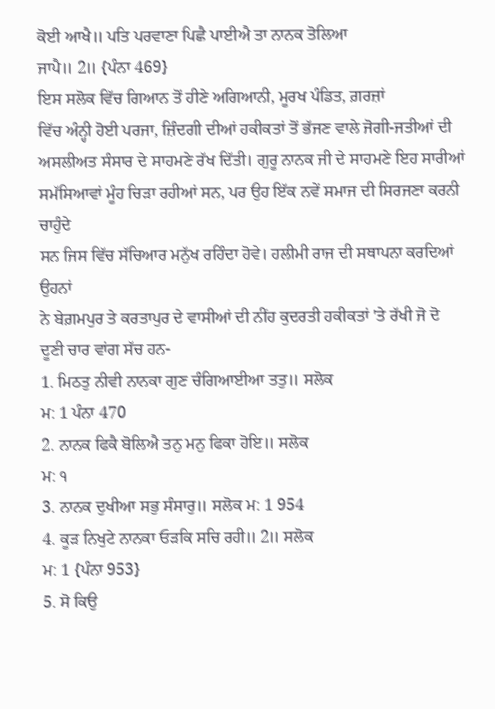ਕੋਈ ਆਖੈ॥ ਪਤਿ ਪਰਵਾਣਾ ਪਿਛੈ ਪਾਈਐ ਤਾ ਨਾਨਕ ਤੋਲਿਆ
ਜਾਪੈ॥ 2॥ {ਪੰਨਾ 469}
ਇਸ ਸਲੋਕ ਵਿੱਚ ਗਿਆਨ ਤੋਂ ਹੀਣੇ ਅਗਿਆਨੀ, ਮੂਰਖ ਪੰਡਿਤ, ਗ਼ਰਜ਼ਾਂ
ਵਿੱਚ ਅੰਨ੍ਹੀ ਹੋਈ ਪਰਜਾ, ਜ਼ਿੰਦਗੀ ਦੀਆਂ ਹਕੀਕਤਾਂ ਤੋਂ ਭੱਜਣ ਵਾਲੇ ਜੋਗੀ-ਜਤੀਆਂ ਦੀ
ਅਸਲੀਅਤ ਸੰਸਾਰ ਦੇ ਸਾਹਮਣੇ ਰੱਖ ਦਿੱਤੀ। ਗੁਰੂ ਨਾਨਕ ਜੀ ਦੇ ਸਾਹਮਣੇ ਇਹ ਸਾਰੀਆਂ
ਸਮੱਸਿਆਵਾਂ ਮੂੰਹ ਚਿੜਾ ਰਹੀਆਂ ਸਨ, ਪਰ ਉਹ ਇੱਕ ਨਵੇਂ ਸਮਾਜ ਦੀ ਸਿਰਜਣਾ ਕਰਨੀ ਚਾਹੁੰਦੇ
ਸਨ ਜਿਸ ਵਿੱਚ ਸੱਚਿਆਰ ਮਨੁੱਖ ਰਹਿੰਦਾ ਹੋਵੇ। ਹਲੀਮੀ ਰਾਜ ਦੀ ਸਥਾਪਨਾ ਕਰਦਿਆਂ ਉਹਨਾਂ
ਨੇ ਬੇਗ਼ਮਪੁਰ ਤੇ ਕਰਤਾਪੁਰ ਦੇ ਵਾਸੀਆਂ ਦੀ ਨੀਂਹ ਕੁਦਰਤੀ ਹਕੀਕਤਾਂ 'ਤੇ ਰੱਖੀ ਜੋ ਦੋ
ਦੂਣੀ ਚਾਰ ਵਾਂਗ ਸੱਚ ਹਨ-
1. ਮਿਠਤੁ ਨੀਵੀ ਨਾਨਕਾ ਗੁਣ ਚੰਗਿਆਈਆ ਤਤੁ॥ ਸਲੋਕ
ਮ: 1 ਪੰਨਾ 470
2. ਨਾਨਕ ਫਿਕੈ ਬੋਲਿਐ ਤਨੁ ਮਨੁ ਫਿਕਾ ਹੋਇ॥ ਸਲੋਕ
ਮ: ੧
3. ਨਾਨਕ ਦੁਖੀਆ ਸਭੁ ਸੰਸਾਰੁ॥ ਸਲੋਕ ਮ: 1 954
4. ਕੂੜ ਨਿਖੁਟੇ ਨਾਨਕਾ ਓੜਕਿ ਸਚਿ ਰਹੀ॥ 2॥ ਸਲੋਕ
ਮ: 1 {ਪੰਨਾ 953}
5. ਸੋ ਕਿਉ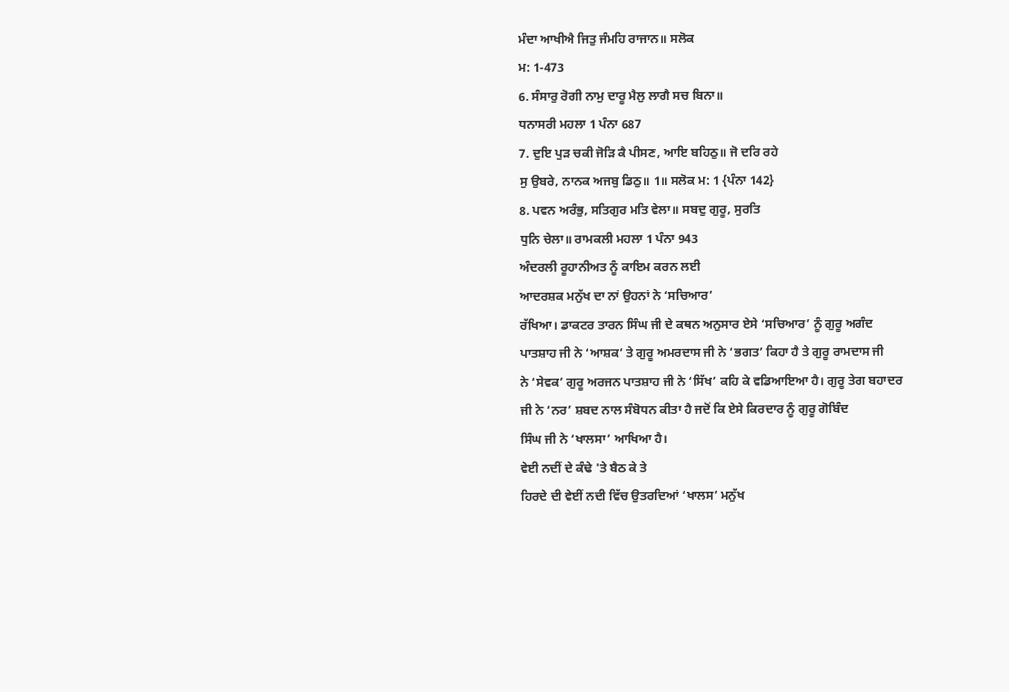ਮੰਦਾ ਆਖੀਐ ਜਿਤੁ ਜੰਮਹਿ ਰਾਜਾਨ॥ ਸਲੋਕ
ਮ: 1-473
6. ਸੰਸਾਰੁ ਰੋਗੀ ਨਾਮੁ ਦਾਰੂ ਮੈਲੁ ਲਾਗੈ ਸਚ ਬਿਨਾ॥
ਧਨਾਸਰੀ ਮਹਲਾ 1 ਪੰਨਾ 687
7. ਦੁਇ ਪੁੜ ਚਕੀ ਜੋੜਿ ਕੈ ਪੀਸਣ, ਆਇ ਬਹਿਠੁ॥ ਜੋ ਦਰਿ ਰਹੇ
ਸੁ ਉਬਰੇ, ਨਾਨਕ ਅਜਬੁ ਡਿਠੁ॥ 1॥ ਸਲੋਕ ਮ: 1 {ਪੰਨਾ 142}
8. ਪਵਨ ਅਰੰਭੁ, ਸਤਿਗੁਰ ਮਤਿ ਵੇਲਾ॥ ਸਬਦੁ ਗੁਰੂ, ਸੁਰਤਿ
ਧੁਨਿ ਚੇਲਾ॥ ਰਾਮਕਲੀ ਮਹਲਾ 1 ਪੰਨਾ 943
ਅੰਦਰਲੀ ਰੂਹਾਨੀਅਤ ਨੂੰ ਕਾਇਮ ਕਰਨ ਲਈ
ਆਦਰਸ਼ਕ ਮਨੁੱਖ ਦਾ ਨਾਂ ਉਹਨਾਂ ਨੇ ‘ਸਚਿਆਰ’
ਰੱਖਿਆ। ਡਾਕਟਰ ਤਾਰਨ ਸਿੰਘ ਜੀ ਦੇ ਕਥਨ ਅਨੁਸਾਰ ਏਸੇ ‘ਸਚਿਆਰ’ ਨੂੰ ਗੁਰੂ ਅਗੰਦ
ਪਾਤਸ਼ਾਹ ਜੀ ਨੇ ‘ਆਸ਼ਕ’ ਤੇ ਗੁਰੂ ਅਮਰਦਾਸ ਜੀ ਨੇ ‘ਭਗਤ’ ਕਿਹਾ ਹੈ ਤੇ ਗੁਰੂ ਰਾਮਦਾਸ ਜੀ
ਨੇ ‘ਸੇਵਕ’ ਗੁਰੂ ਅਰਜਨ ਪਾਤਸ਼ਾਹ ਜੀ ਨੇ ‘ਸਿੱਖ’ ਕਹਿ ਕੇ ਵਡਿਆਇਆ ਹੈ। ਗੁਰੂ ਤੇਗ ਬਹਾਦਰ
ਜੀ ਨੇ ‘ਨਰ’ ਸ਼ਬਦ ਨਾਲ ਸੰਬੋਧਨ ਕੀਤਾ ਹੈ ਜਦੋਂ ਕਿ ਏਸੇ ਕਿਰਦਾਰ ਨੂੰ ਗੁਰੂ ਗੋਬਿੰਦ
ਸਿੰਘ ਜੀ ਨੇ ‘ਖਾਲਸਾ’ ਆਖਿਆ ਹੈ।
ਵੇਈ ਨਦੀਂ ਦੇ ਕੰਢੇ 'ਤੇ ਬੈਠ ਕੇ ਤੇ
ਹਿਰਦੇ ਦੀ ਵੇਈਂ ਨਦੀ ਵਿੱਚ ਉਤਰਦਿਆਂ ‘ਖਾਲਸ’ ਮਨੁੱਖ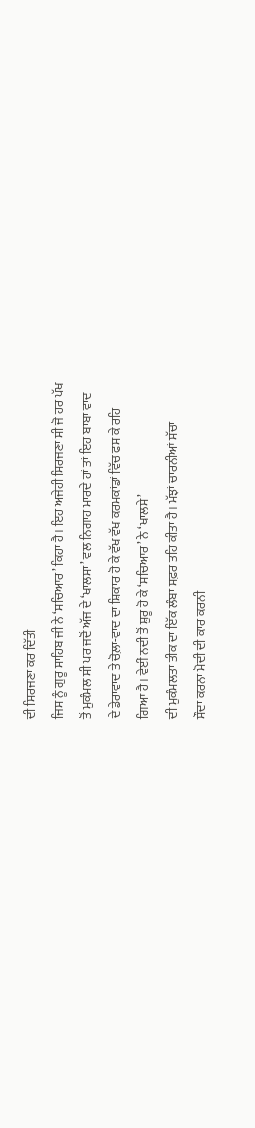ਦੀ ਸਿਰਜਣਾ ਕਰ ਦਿੱਤੀ
ਜਿਸ ਨੂੰ ਗੁਰੂ ਸਾਹਿਬ ਜੀ ਨੇ ‘ਸਚਿਆਰ’ ਕਿਹਾ ਹੈ। ਇਹ ਅਜੇਹੀ ਸਿਰਜਣਾ ਸੀ ਜੋ ਹਰ ਪੱਖ
ਤੋਂ ਮੁਕੰਮਲ ਸੀ ਪਰ ਜਦੋਂ ਅੱਜ ਦੇ ‘ਖਾਲਸਾ’ ਵਲ ਨਿਗਾਹ ਮਾਰਦੇ ਹਾਂ ਤਾਂ ਇਹ ਬਾਬਾ ਵਾਦ
ਦੇ ਡੇਰਾਵਾਦ ਤੇ ਚੋਲ਼ਾ-ਵਾਦ ਦਾ ਸ਼ਿਕਾਰ ਹੋ ਕੇ ਵੱਖ ਵੱਖ ਕਰਮਕਾਂਡਾਂ ਵਿੱਚ ਫਸ ਕੇ ਰਹਿ
ਗਿਆ ਹੈ। ਵੇਈਂ ਨਦੀ ਤੋਂ ਸ਼ੁਰੂ ਹੋ ਕੇ ‘ਸਚਿਆਰ’ ਨੇ ‘ਖਾਲਸੇ’
ਦੀ ਮੁਕੰਮਲਤਾ ਤੀਕ ਦਾ ਇੱਕ ਲੰਬਾ ਸਫ਼ਰ ਤਹਿ ਕੀਤਾ ਹੈ। ਮੱਝਾਂ ਚਾਰਨੀਆਂ ਸੱਚਾ
ਸੌਦਾ ਕਰਨਾ ਮੋਦੀ ਦੀ ਕਾਰ ਕਰਨੀ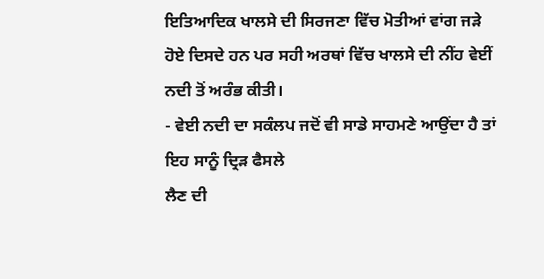ਇਤਿਆਦਿਕ ਖਾਲਸੇ ਦੀ ਸਿਰਜਣਾ ਵਿੱਚ ਮੋਤੀਆਂ ਵਾਂਗ ਜੜੇ
ਹੋਏ ਦਿਸਦੇ ਹਨ ਪਰ ਸਹੀ ਅਰਥਾਂ ਵਿੱਚ ਖਾਲਸੇ ਦੀ ਨੀਂਹ ਵੇਈਂ ਨਦੀ ਤੋਂ ਅਰੰਭ ਕੀਤੀ।
- ਵੇਈ ਨਦੀ ਦਾ ਸਕੰਲਪ ਜਦੋਂ ਵੀ ਸਾਡੇ ਸਾਹਮਣੇ ਆਉਂਦਾ ਹੈ ਤਾਂ ਇਹ ਸਾਨੂੰ ਦ੍ਰਿੜ ਫੈਸਲੇ
ਲੈਣ ਦੀ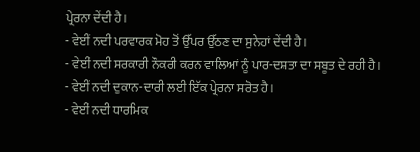ਪ੍ਰੇਰਨਾ ਦੇਂਦੀ ਹੈ।
- ਵੇਈਂ ਨਦੀ ਪਰਵਾਰਕ ਮੋਹ ਤੋਂ ਉੱਪਰ ਉੱਠਣ ਦਾ ਸੁਨੇਹਾਂ ਦੇਂਦੀ ਹੈ।
- ਵੇਈਂ ਨਦੀ ਸਰਕਾਰੀ ਨੌਕਰੀ ਕਰਨ ਵਾਲਿਆਂ ਨੂੰ ਪਾਰ-ਦਸ਼ਤਾ ਦਾ ਸਬੂਤ ਦੇ ਰਹੀ ਹੈ।
- ਵੇਈਂ ਨਦੀ ਦੁਕਾਨ-ਦਾਰੀ ਲਈ ਇੱਕ ਪ੍ਰੇਰਨਾ ਸਰੋਤ ਹੈ।
- ਵੇਈਂ ਨਦੀ ਧਾਰਮਿਕ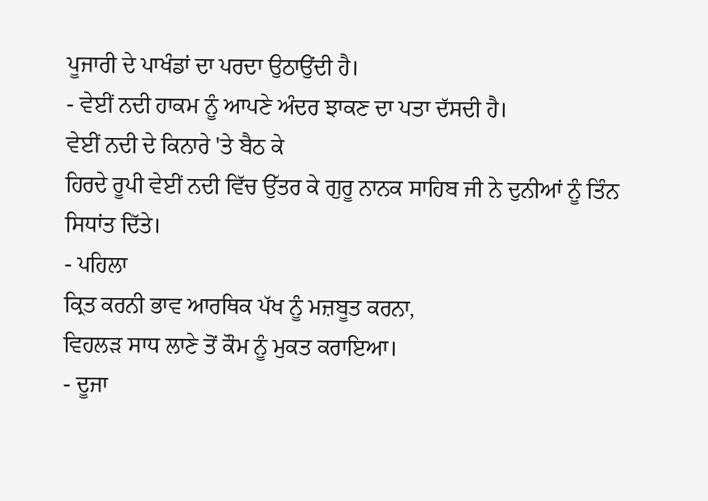ਪੂਜਾਰੀ ਦੇ ਪਾਖੰਡਾਂ ਦਾ ਪਰਦਾ ਉਠਾਉਂਦੀ ਹੈ।
- ਵੇਈਂ ਨਦੀ ਹਾਕਮ ਨੂੰ ਆਪਣੇ ਅੰਦਰ ਝਾਕਣ ਦਾ ਪਤਾ ਦੱਸਦੀ ਹੈ।
ਵੇਈਂ ਨਦੀ ਦੇ ਕਿਨਾਰੇ 'ਤੇ ਬੈਠ ਕੇ
ਹਿਰਦੇ ਰੂਪੀ ਵੇਈਂ ਨਦੀ ਵਿੱਚ ਉੱਤਰ ਕੇ ਗੁਰੂ ਨਾਨਕ ਸਾਹਿਬ ਜੀ ਨੇ ਦੁਨੀਆਂ ਨੂੰ ਤਿੰਨ
ਸਿਧਾਂਤ ਦਿੱਤੇ।
- ਪਹਿਲਾ
ਕ੍ਰਿਤ ਕਰਨੀ ਭਾਵ ਆਰਥਿਕ ਪੱਖ ਨੂੰ ਮਜ਼ਬੂਤ ਕਰਨਾ,
ਵਿਹਲੜ ਸਾਧ ਲਾਣੇ ਤੋਂ ਕੌਮ ਨੂੰ ਮੁਕਤ ਕਰਾਇਆ।
- ਦੂਜਾ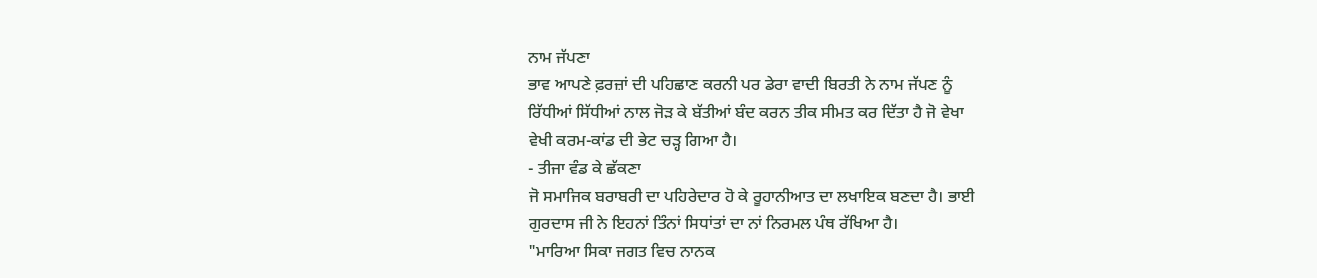ਨਾਮ ਜੱਪਣਾ
ਭਾਵ ਆਪਣੇ ਫ਼ਰਜ਼ਾਂ ਦੀ ਪਹਿਛਾਣ ਕਰਨੀ ਪਰ ਡੇਰਾ ਵਾਦੀ ਬਿਰਤੀ ਨੇ ਨਾਮ ਜੱਪਣ ਨੂੰ
ਰਿੱਧੀਆਂ ਸਿੱਧੀਆਂ ਨਾਲ ਜੋੜ ਕੇ ਬੱਤੀਆਂ ਬੰਦ ਕਰਨ ਤੀਕ ਸੀਮਤ ਕਰ ਦਿੱਤਾ ਹੈ ਜੋ ਵੇਖਾ
ਵੇਖੀ ਕਰਮ-ਕਾਂਡ ਦੀ ਭੇਟ ਚੜ੍ਹ ਗਿਆ ਹੈ।
- ਤੀਜਾ ਵੰਡ ਕੇ ਛੱਕਣਾ
ਜੋ ਸਮਾਜਿਕ ਬਰਾਬਰੀ ਦਾ ਪਹਿਰੇਦਾਰ ਹੋ ਕੇ ਰੂਹਾਨੀਆਤ ਦਾ ਲਖਾਇਕ ਬਣਦਾ ਹੈ। ਭਾਈ
ਗੁਰਦਾਸ ਜੀ ਨੇ ਇਹਨਾਂ ਤਿੰਨਾਂ ਸਿਧਾਂਤਾਂ ਦਾ ਨਾਂ ਨਿਰਮਲ ਪੰਥ ਰੱਖਿਆ ਹੈ।
"ਮਾਰਿਆ ਸਿਕਾ ਜਗਤ ਵਿਚ ਨਾਨਕ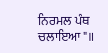ਨਿਰਮਲ ਪੰਥ ਚਲਾਇਆ"॥